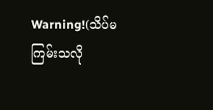Warning!(သိပ်မကြမ်းသလို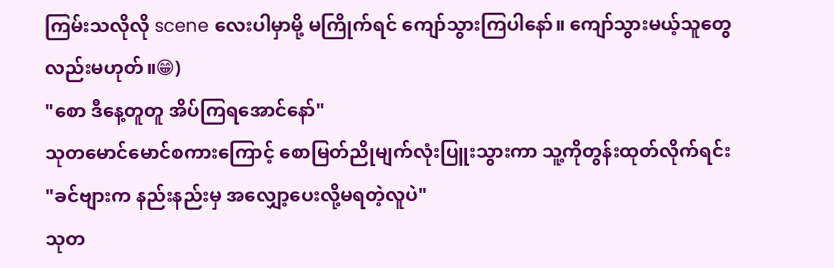ကြမ်းသလိုလို scene လေးပါမှာမို့ မကြိုက်ရင် ကျော်သွားကြပါနော်။ ကျော်သွားမယ့်သူတွေလည်းမဟုတ်။😁)
"စော ဒီနေ့တူတူ အိပ်ကြရအောင်နော်"
သုတမောင်မောင်စကားကြောင့် စောမြတ်ညိုမျက်လုံးပြူးသွားကာ သူ့ကိုတွန်းထုတ်လိုက်ရင်း
"ခင်ဗျားက နည်းနည်းမှ အလျှော့ပေးလို့မရတဲ့လူပဲ"
သုတ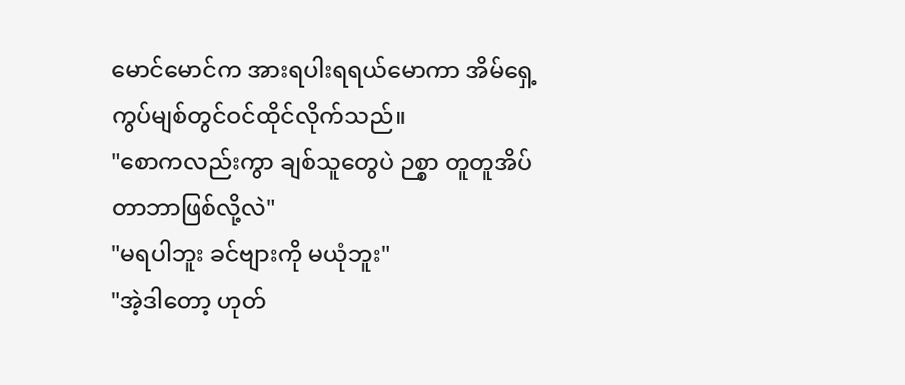မောင်မောင်က အားရပါးရရယ်မောကာ အိမ်ရှေ့ကွပ်မျစ်တွင်ဝင်ထိုင်လိုက်သည်။
"စောကလည်းကွာ ချစ်သူတွေပဲ ဉစ္စာ တူတူအိပ်တာဘာဖြစ်လို့လဲ"
"မရပါဘူး ခင်ဗျားကို မယုံဘူး"
"အဲ့ဒါတော့ ဟုတ်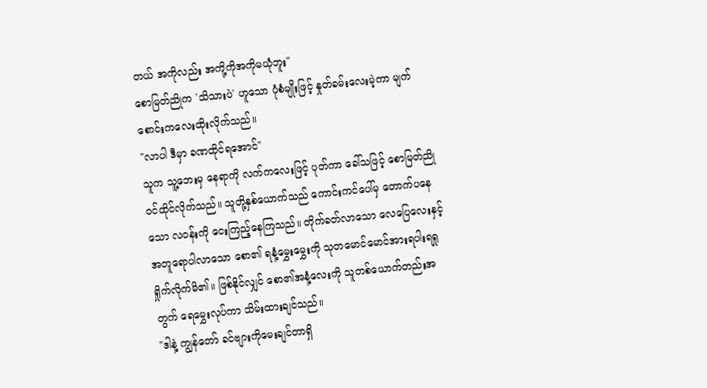တယ် အကိုလည်း အကို့ကိုအကိုမယုံဘူး"
စောမြတ်ညိုက 'သိသားပဲ' ဟူသော ပုံစံမျိုးဖြင့် နှုတ်ခမ်းလေးမဲ့ကာ မျက်စောင်းကလေးထိုးလိုက်သည်။
"လာပါ ဒီမှာ ခဏထိုင်ရအောင်"
သူက သူ့ဘေးမှ နေရာကို လက်ကလေးဖြင့် ပုတ်ကာ ခေါ်သဖြင့် စောမြတ်ညိုဝင်ထိုင်လိုက်သည်။ သူတို့နှစ်ယောက်သည် ကောင်းကင်ပေါ်မှ တောက်ပနေသော လဝန်းကို ငေးကြည့်နေကြသည်။ တိုက်ခတ်လာသော လေပြေလေးနှင့်အတူရောပါလာသော စော၏ ရနံ့မွှေးမွှေးကို သုတမောင်မောင်အားရပါးရရှုရှိုက်လိုက်မိ၏။ ဖြစ်နိုင်လျှင် စော၏အနံ့လေးကို သူတစ်ယောက်တည်းအတွက် ရေမွှေးလုပ်ကာ သိမ်းထားချင်သည်။
"ဒါနဲ့ ကျွန်တော် ခင်ဗျားကိုမေးချင်တာရှိ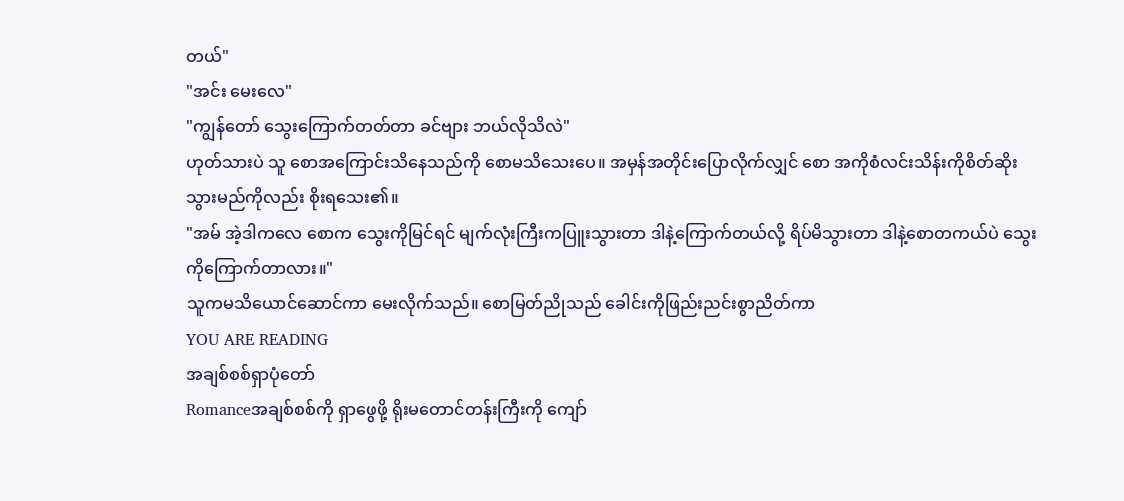တယ်"
"အင်း မေးလေ"
"ကျွန်တော် သွေးကြောက်တတ်တာ ခင်ဗျား ဘယ်လိုသိလဲ"
ဟုတ်သားပဲ သူ စောအကြောင်းသိနေသည်ကို စောမသိသေးပေ။ အမှန်အတိုင်းပြောလိုက်လျှင် စော အကိုစံလင်းသိန်းကိုစိတ်ဆိုးသွားမည်ကိုလည်း စိုးရသေး၏။
"အမ် အဲ့ဒါကလေ စောက သွေးကိုမြင်ရင် မျက်လုံးကြီးကပြူးသွားတာ ဒါနဲ့ကြောက်တယ်လို့ ရိပ်မိသွားတာ ဒါနဲ့စောတကယ်ပဲ သွေးကိုကြောက်တာလား။"
သူကမသိယောင်ဆောင်ကာ မေးလိုက်သည်။ စောမြတ်ညိုသည် ခေါင်းကိုဖြည်းညင်းစွာညိတ်ကာ
YOU ARE READING
အချစ်စစ်ရှာပုံတော်
Romanceအချစ်စစ်ကို ရှာဖွေဖို့ ရိုးမတောင်တန်းကြီးကို ကျော်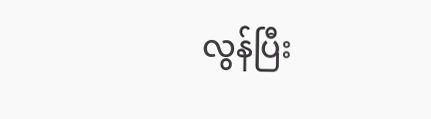လွန်ပြီး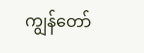ကျွန်တော်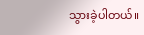သွားခဲ့ပါတယ်။